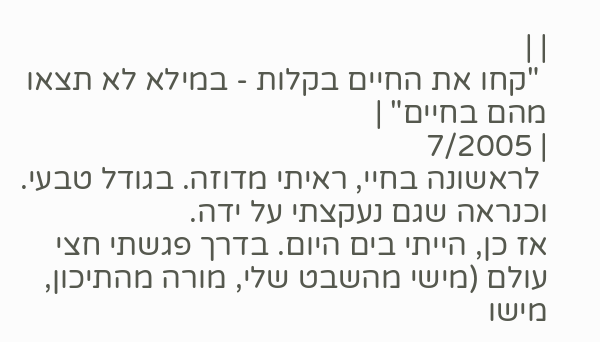| |
 "קחו את החיים בקלות - במילא לא תצאו מהם בחיים" |
| 7/2005
 לראשונה בחיי, ראיתי מדוזה. בגודל טבעי. וכנראה שגם נעקצתי על ידה.
אז כן, הייתי בים היום. בדרך פגשתי חצי עולם (מישי מהשבט שלי, מורה מהתיכון, מישו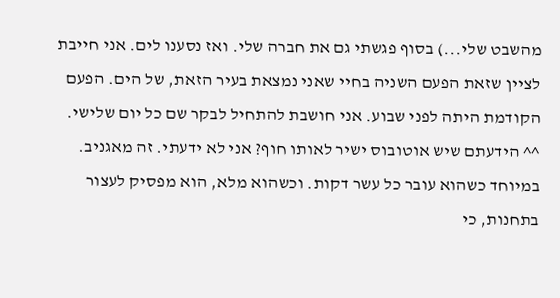מהשבט שלי...) בסוף פגשתי גם את חברה שלי. ואז נסענו לים. אני חייבת לציין שזאת הפעם השניה בחיי שאני נמצאת בעיר הזאת, של הים. הפעם הקודמת היתה לפני שבוע. אני חושבת להתחיל לבקר שם כל יום שלישי. ^^ הידעתם שיש אוטובוס ישיר לאותו חוף? אני לא ידעתי. זה מאגניב. במיוחד כשהוא עובר כל עשר דקות. וכשהוא מלא, הוא מפסיק לעצור בתחנות, כי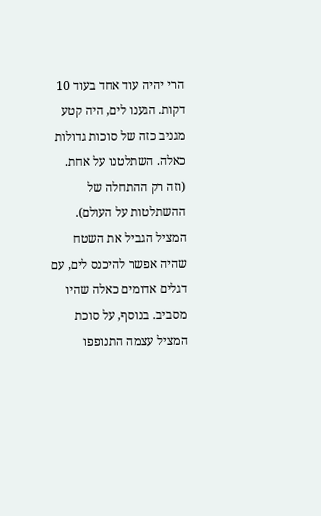הרי יהיה עוד אחד בעוד 10 דקות. הגענו לים, היה קטע מגניב כזה של סוכות גדולות כאלה. השתלטנו על אחת. (וזה רק ההתחלה של ההשתלטות על העולם). המציל הגביל את השטח שהיה אפשר להיכנס לים, עם דגלים אדומים כאלה שהיו מסביב. בנוסף, על סוכת המציל עצמה התנופפו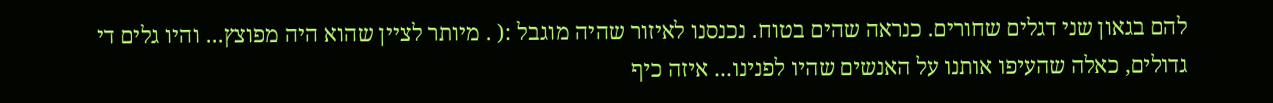להם בגאון שני דגלים שחורים. כנראה שהים בטוח. נכנסנו לאיזור שהיה מוגבל :( . מיותר לציין שהוא היה מפוצץ... והיו גלים די גדולים, כאלה שהעיפו אותנו על האנשים שהיו לפנינו... איזה כיף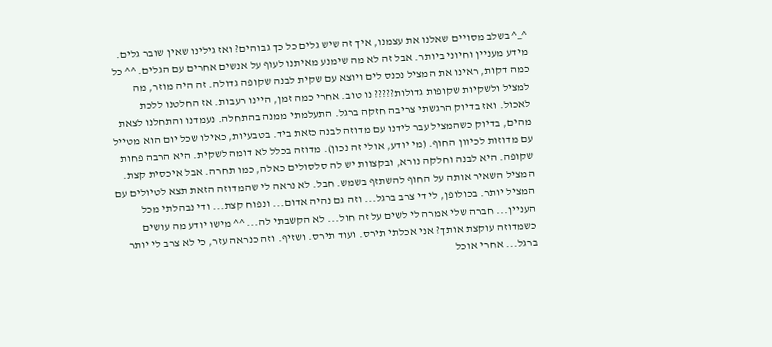^_^ בשלב מסויים שאלנו את עצמנו, איך זה שיש גלים כל כך גבוהים? ואז גילינו שאין שובר גלים. מידע מעניין וחיוני ביותר. אבל זה לא מה שימנע מאיתנו לעוף על אנשים אחרים עם הגלים. ^^ כל כמה דקות, ראינו את המציל נכנס לים ויוצא עם שקית לבנה שקופה גדולה. זה היה מוזר, מה למציל ולשקיות שקופות גדולות????? נו טוב. אחרי כמה זמן, היינו רעבות. אז החלטנו ללכת לאכול. ואז בדיוק הרגשתי צריבה חזקה ברגל. התעלמתי ממנה בהתחלה. נעמדנו והתחלנו לצאת מהים, בדיוק כשהמציל עבר לידנו עם מדוזה לבנה כזאת ביד. בטבעיות, כאילו שכל יום הוא מטייל עם מדוזות לכיוון החוף. (מי יודע, אולי זה נכון). מדוזה בכלל לא דומה לשקית. היא הרבה פחות שקופה. היא לבנה וחלקה נורא, ובקצוות יש לה סלסולים כאלה, כמו תחרה. אבל איכסית קצת. המציל השאיר אותה על החוף להשתזף בשמש. חבל. לא נראה לי שהמדוזה הזאת תצא לטיולים עם המציל יותר. בכולופן, לי די צרב ברגל... וזה גם נהיה אדום... ונפוח קצת... ודי נבהלתי מכל העניין... חברה שלי אמרה לי לשים על זה חול... לא הקשבתי לה... ^^ מישו יודע מה עושים כשמדוזה עוקצת אותך? אני אכלתי תירס. ועוד תירס. ושזיף. וזה כנראה עזר, כי לא צרב לי יותר ברגל... אחרי אוכל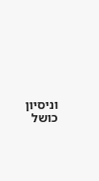וניסיון כושל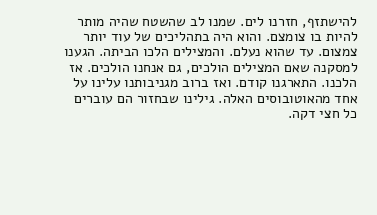להישתזף, חזרנו לים. שמנו לב שהשטח שהיה מותר להיות בו צומצם. והוא היה בתהליכים של עוד יותר צמצום. עד שהוא נעלם. והמצילים הלכו הביתה. הגענו למסקנה שאם המצילים הולכים, גם אנחנו הולכים. אז הלכנו. התארגנו קודם. ואז ברוב מגניבותנו עלינו על אחד מהאוטובוסים האלה. גילינו שבחזור הם עוברים כל חצי דקה.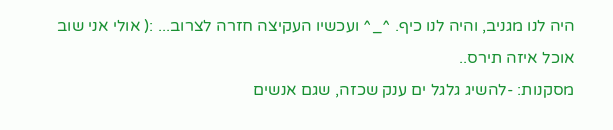היה לנו מגניב, והיה לנו כיף. ^_^ ועכשיו העקיצה חזרה לצרוב... :( אולי אני שוב אוכל איזה תירס..
מסקנות: -להשיג גלגל ים ענק שכזה, שגם אנשים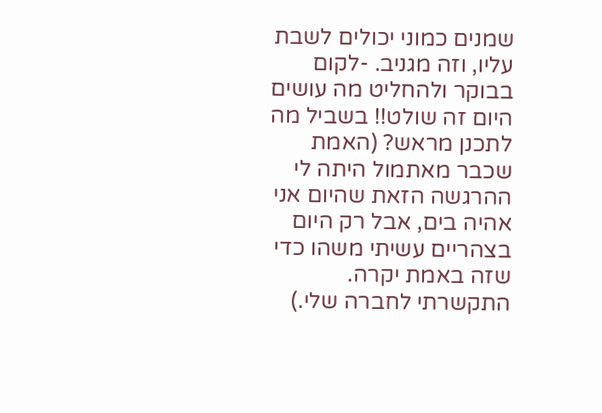שמנים כמוני יכולים לשבת עליו, וזה מגניב. -לקום בבוקר ולהחליט מה עושים היום זה שולט!! בשביל מה לתכנן מראש? (האמת שכבר מאתמול היתה לי ההרגשה הזאת שהיום אני אהיה בים, אבל רק היום בצהריים עשיתי משהו כדי שזה באמת יקרה. התקשרתי לחברה שלי.)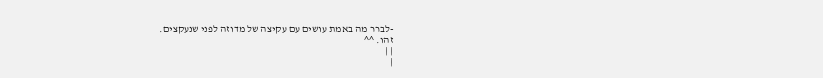-לברר מה באמת עושים עם עקיצה של מדוזה לפני שנעקצים.
זהו. ^^
| |
|